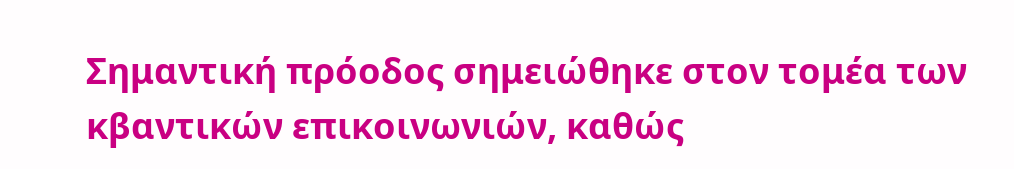Σημαντική πρόοδος σημειώθηκε στον τομέα των κβαντικών επικοινωνιών, καθώς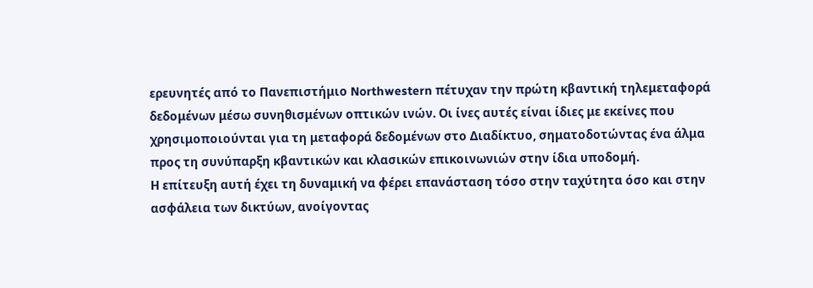ερευνητές από το Πανεπιστήμιο Northwestern πέτυχαν την πρώτη κβαντική τηλεμεταφορά δεδομένων μέσω συνηθισμένων οπτικών ινών. Οι ίνες αυτές είναι ίδιες με εκείνες που χρησιμοποιούνται για τη μεταφορά δεδομένων στο Διαδίκτυο, σηματοδοτώντας ένα άλμα προς τη συνύπαρξη κβαντικών και κλασικών επικοινωνιών στην ίδια υποδομή.
Η επίτευξη αυτή έχει τη δυναμική να φέρει επανάσταση τόσο στην ταχύτητα όσο και στην ασφάλεια των δικτύων, ανοίγοντας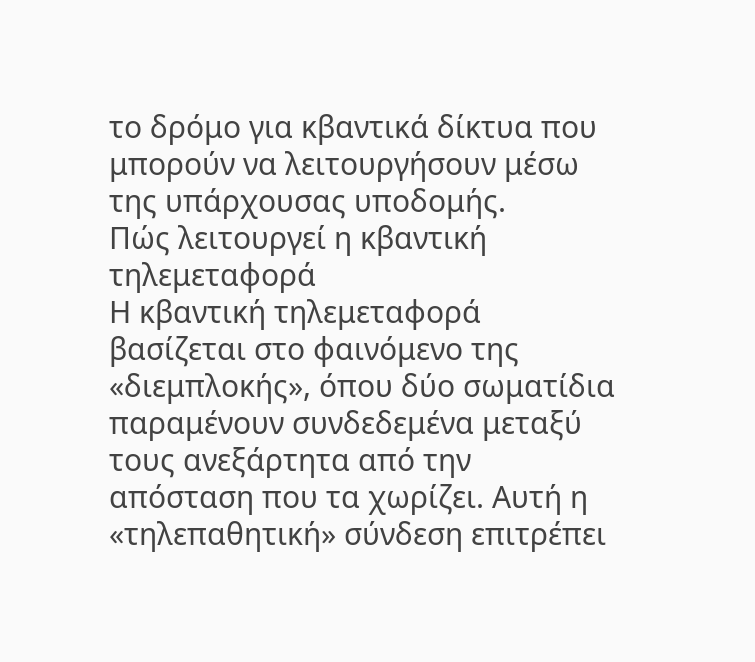το δρόμο για κβαντικά δίκτυα που μπορούν να λειτουργήσουν μέσω της υπάρχουσας υποδομής.
Πώς λειτουργεί η κβαντική τηλεμεταφορά
Η κβαντική τηλεμεταφορά βασίζεται στο φαινόμενο της «διεμπλοκής», όπου δύο σωματίδια παραμένουν συνδεδεμένα μεταξύ τους ανεξάρτητα από την απόσταση που τα χωρίζει. Αυτή η «τηλεπαθητική» σύνδεση επιτρέπει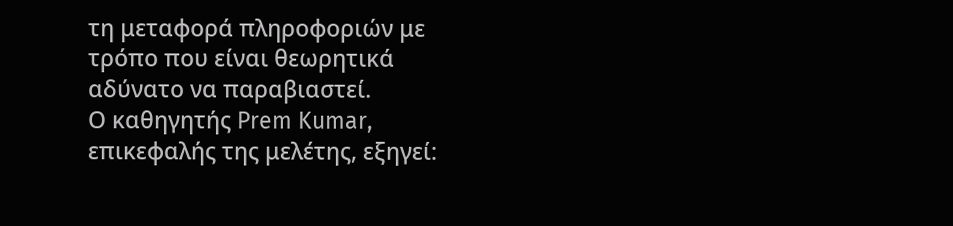τη μεταφορά πληροφοριών με τρόπο που είναι θεωρητικά αδύνατο να παραβιαστεί.
Ο καθηγητής Prem Kumar, επικεφαλής της μελέτης, εξηγεί: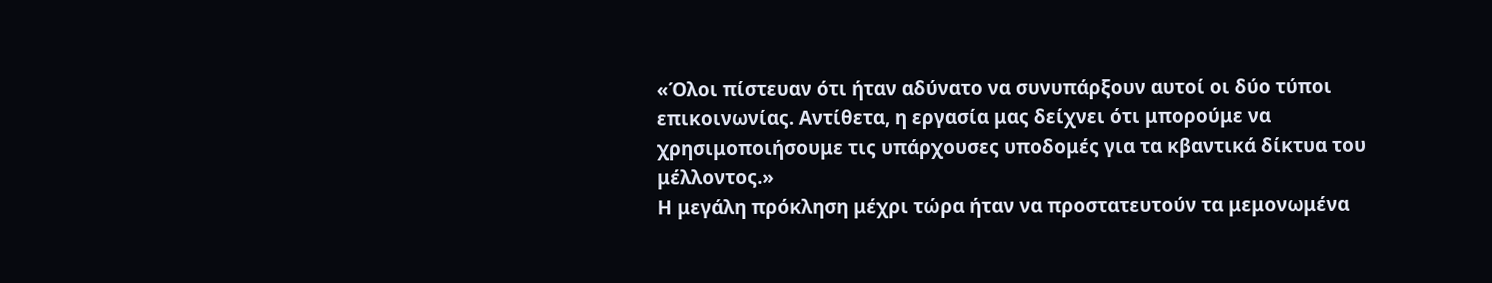«Όλοι πίστευαν ότι ήταν αδύνατο να συνυπάρξουν αυτοί οι δύο τύποι επικοινωνίας. Αντίθετα, η εργασία μας δείχνει ότι μπορούμε να χρησιμοποιήσουμε τις υπάρχουσες υποδομές για τα κβαντικά δίκτυα του μέλλοντος.»
Η μεγάλη πρόκληση μέχρι τώρα ήταν να προστατευτούν τα μεμονωμένα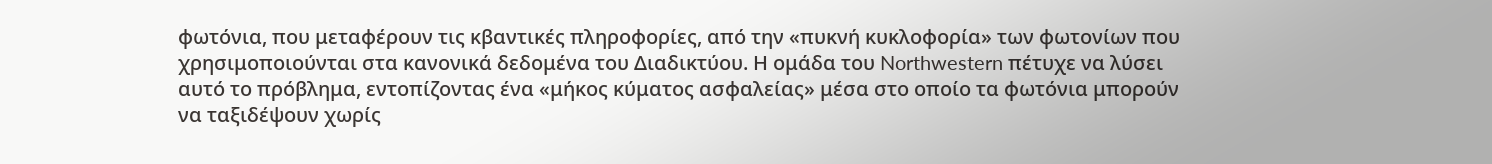φωτόνια, που μεταφέρουν τις κβαντικές πληροφορίες, από την «πυκνή κυκλοφορία» των φωτονίων που χρησιμοποιούνται στα κανονικά δεδομένα του Διαδικτύου. Η ομάδα του Northwestern πέτυχε να λύσει αυτό το πρόβλημα, εντοπίζοντας ένα «μήκος κύματος ασφαλείας» μέσα στο οποίο τα φωτόνια μπορούν να ταξιδέψουν χωρίς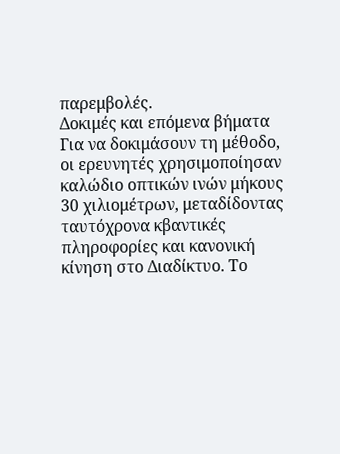παρεμβολές.
Δοκιμές και επόμενα βήματα
Για να δοκιμάσουν τη μέθοδο, οι ερευνητές χρησιμοποίησαν καλώδιο οπτικών ινών μήκους 30 χιλιομέτρων, μεταδίδοντας ταυτόχρονα κβαντικές πληροφορίες και κανονική κίνηση στο Διαδίκτυο. Το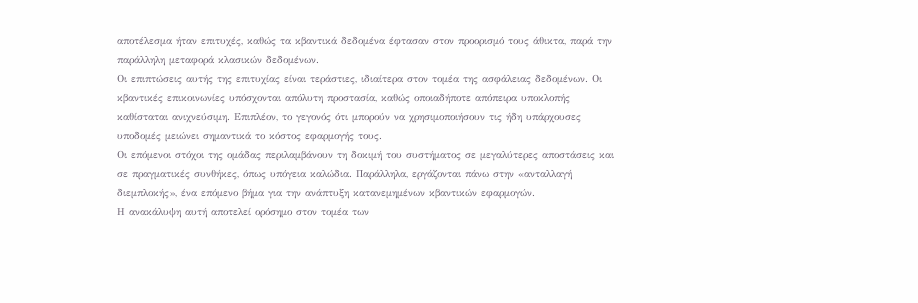αποτέλεσμα ήταν επιτυχές, καθώς τα κβαντικά δεδομένα έφτασαν στον προορισμό τους άθικτα, παρά την παράλληλη μεταφορά κλασικών δεδομένων.
Οι επιπτώσεις αυτής της επιτυχίας είναι τεράστιες, ιδιαίτερα στον τομέα της ασφάλειας δεδομένων. Οι κβαντικές επικοινωνίες υπόσχονται απόλυτη προστασία, καθώς οποιαδήποτε απόπειρα υποκλοπής καθίσταται ανιχνεύσιμη. Επιπλέον, το γεγονός ότι μπορούν να χρησιμοποιήσουν τις ήδη υπάρχουσες υποδομές μειώνει σημαντικά το κόστος εφαρμογής τους.
Οι επόμενοι στόχοι της ομάδας περιλαμβάνουν τη δοκιμή του συστήματος σε μεγαλύτερες αποστάσεις και σε πραγματικές συνθήκες, όπως υπόγεια καλώδια. Παράλληλα, εργάζονται πάνω στην «ανταλλαγή διεμπλοκής», ένα επόμενο βήμα για την ανάπτυξη κατανεμημένων κβαντικών εφαρμογών.
Η ανακάλυψη αυτή αποτελεί ορόσημο στον τομέα των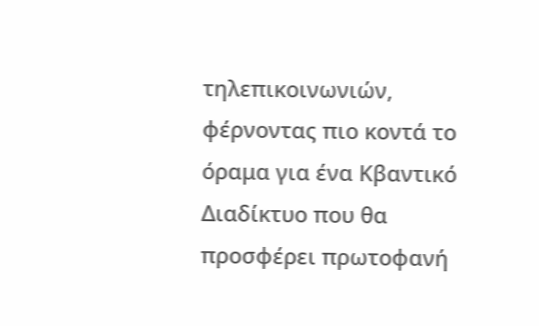τηλεπικοινωνιών, φέρνοντας πιο κοντά το όραμα για ένα Κβαντικό Διαδίκτυο που θα προσφέρει πρωτοφανή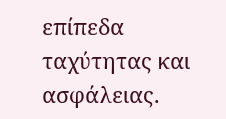επίπεδα ταχύτητας και ασφάλειας.